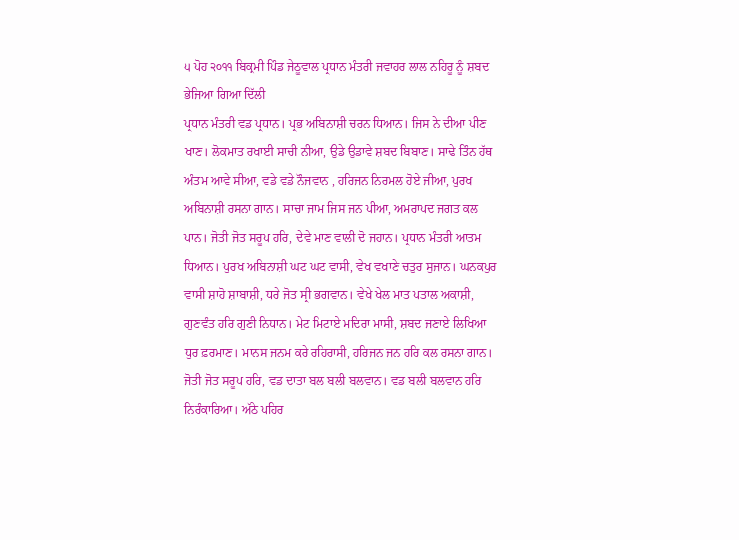੫ ਪੋਹ ੨੦੧੧ ਬਿਕ੍ਰਮੀ ਪਿੰਡ ਜੇਠੂਵਾਲ ਪ੍ਰਧਾਨ ਮੰਤਰੀ ਜਵਾਹਰ ਲਾਲ ਨਹਿਰੂ ਨੂੰ ਸ਼ਬਦ ਭੇਜਿਆ ਗਿਆ ਦਿੱਲੀ
ਪ੍ਰਧਾਨ ਮੰਤਰੀ ਵਡ ਪ੍ਰਧਾਨ। ਪ੍ਰਭ ਅਬਿਨਾਸ਼ੀ ਚਰਨ ਧਿਆਨ। ਜਿਸ ਨੇ ਦੀਆ ਪੀਣ ਖਾਣ। ਲੋਕਮਾਤ ਰਖਾਈ ਸਾਚੀ ਨੀਆ, ਉਡੇ ਉਡਾਵੇ ਸ਼ਬਦ ਬਿਬਾਣ। ਸਾਢੇ ਤਿੰਨ ਹੱਥ ਅੰਤਮ ਆਵੇ ਸੀਆ, ਵਡੇ ਵਡੇ ਨੌਜਵਾਨ , ਹਰਿਜਨ ਨਿਰਮਲ ਹੋਏ ਜੀਆ, ਪੁਰਖ ਅਬਿਨਾਸ਼ੀ ਰਸਨਾ ਗਾਨ। ਸਾਚਾ ਜਾਮ ਜਿਸ ਜਨ ਪੀਆ, ਅਮਰਾਪਦ ਜਗਤ ਕਲ ਪਾਨ। ਜੋਤੀ ਜੋਤ ਸਰੂਪ ਹਰਿ, ਦੇਵੇ ਮਾਣ ਵਾਲੀ ਦੋ ਜਹਾਨ। ਪ੍ਰਧਾਨ ਮੰਤਰੀ ਆਤਮ ਧਿਆਨ। ਪੁਰਖ ਅਬਿਨਾਸ਼ੀ ਘਟ ਘਟ ਵਾਸੀ, ਵੇਖ ਵਖਾਣੇ ਚਤੁਰ ਸੁਜਾਨ। ਘਨਕਪੁਰ ਵਾਸੀ ਸ਼ਾਹੋ ਸ਼ਾਬਾਸ਼ੀ, ਧਰੇ ਜੋਤ ਸ੍ਰੀ ਭਗਵਾਨ। ਵੇਖੇ ਖੇਲ ਮਾਤ ਪਤਾਲ ਅਕਾਸ਼ੀ, ਗੁਣਵੰਤ ਹਰਿ ਗੁਣੀ ਨਿਧਾਨ। ਮੇਟ ਮਿਟਾਏ ਮਦਿਰਾ ਮਾਸੀ, ਸ਼ਬਦ ਜਣਾਏ ਲਿਖਿਆ ਧੁਰ ਫ਼ਰਮਾਣ। ਮਾਨਸ ਜਨਮ ਕਰੇ ਰਹਿਰਾਸੀ, ਹਰਿਜਨ ਜਨ ਹਰਿ ਕਲ ਰਸਨਾ ਗਾਨ। ਜੋਤੀ ਜੋਤ ਸਰੂਪ ਹਰਿ, ਵਡ ਦਾਤਾ ਬਲ ਬਲੀ ਬਲਵਾਨ। ਵਡ ਬਲੀ ਬਲਵਾਨ ਹਰਿ ਨਿਰੰਕਾਰਿਆ। ਅੱਠੇ ਪਹਿਰ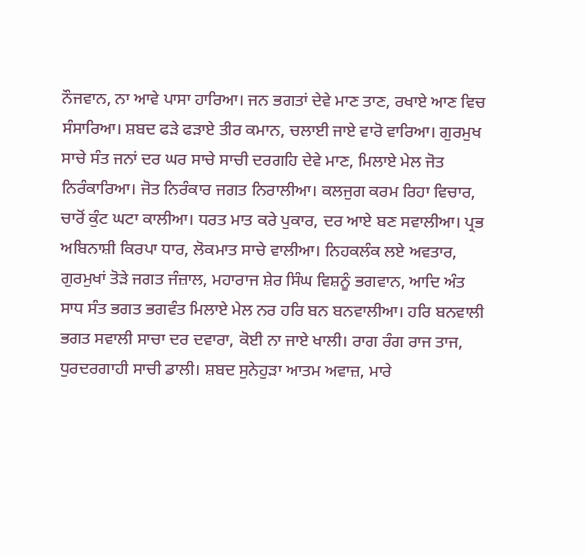ਨੌਜਵਾਨ, ਨਾ ਆਵੇ ਪਾਸਾ ਹਾਰਿਆ। ਜਨ ਭਗਤਾਂ ਦੇਵੇ ਮਾਣ ਤਾਣ, ਰਖਾਏ ਆਣ ਵਿਚ ਸੰਸਾਰਿਆ। ਸ਼ਬਦ ਫੜੇ ਫੜਾਏ ਤੀਰ ਕਮਾਨ, ਚਲਾਈ ਜਾਏ ਵਾਰੋ ਵਾਰਿਆ। ਗੁਰਮੁਖ ਸਾਚੇ ਸੰਤ ਜਨਾਂ ਦਰ ਘਰ ਸਾਚੇ ਸਾਚੀ ਦਰਗਹਿ ਦੇਵੇ ਮਾਣ, ਮਿਲਾਏ ਮੇਲ ਜੋਤ ਨਿਰੰਕਾਰਿਆ। ਜੋਤ ਨਿਰੰਕਾਰ ਜਗਤ ਨਿਰਾਲੀਆ। ਕਲਜੁਗ ਕਰਮ ਰਿਹਾ ਵਿਚਾਰ, ਚਾਰੋਂ ਕੁੰਟ ਘਟਾ ਕਾਲੀਆ। ਧਰਤ ਮਾਤ ਕਰੇ ਪੁਕਾਰ, ਦਰ ਆਏ ਬਣ ਸਵਾਲੀਆ। ਪ੍ਰਭ ਅਬਿਨਾਸ਼ੀ ਕਿਰਪਾ ਧਾਰ, ਲੋਕਮਾਤ ਸਾਚੇ ਵਾਲੀਆ। ਨਿਹਕਲੰਕ ਲਏ ਅਵਤਾਰ, ਗੁਰਮੁਖਾਂ ਤੋੜੇ ਜਗਤ ਜੰਜ਼ਾਲ, ਮਹਾਰਾਜ ਸ਼ੇਰ ਸਿੰਘ ਵਿਸ਼ਨੂੰ ਭਗਵਾਨ, ਆਦਿ ਅੰਤ ਸਾਧ ਸੰਤ ਭਗਤ ਭਗਵੰਤ ਮਿਲਾਏ ਮੇਲ ਨਰ ਹਰਿ ਬਨ ਬਨਵਾਲੀਆ। ਹਰਿ ਬਨਵਾਲੀ ਭਗਤ ਸਵਾਲੀ ਸਾਚਾ ਦਰ ਦਵਾਰਾ, ਕੋਈ ਨਾ ਜਾਏ ਖਾਲੀ। ਰਾਗ ਰੰਗ ਰਾਜ ਤਾਜ, ਧੁਰਦਰਗਾਹੀ ਸਾਚੀ ਡਾਲੀ। ਸ਼ਬਦ ਸੁਨੇਹੁੜਾ ਆਤਮ ਅਵਾਜ਼, ਮਾਰੇ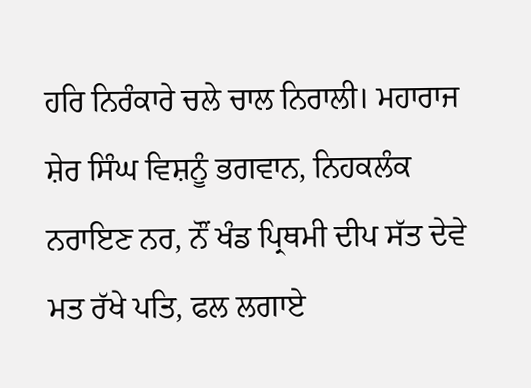ਹਰਿ ਨਿਰੰਕਾਰੇ ਚਲੇ ਚਾਲ ਨਿਰਾਲੀ। ਮਹਾਰਾਜ ਸ਼ੇਰ ਸਿੰਘ ਵਿਸ਼ਨੂੰ ਭਗਵਾਨ, ਨਿਹਕਲੰਕ ਨਰਾਇਣ ਨਰ, ਨੌਂ ਖੰਡ ਪ੍ਰਿਥਮੀ ਦੀਪ ਸੱਤ ਦੇਵੇ ਮਤ ਰੱਖੇ ਪਤਿ, ਫਲ ਲਗਾਏ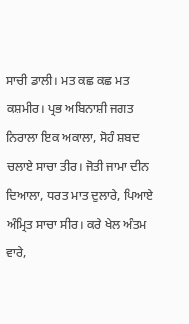ਸਾਚੀ ਡਾਲੀ। ਮਤ ਕਛ ਕਛ ਮਤ ਕਸ਼ਮੀਰ। ਪ੍ਰਭ ਅਬਿਨਾਸ਼ੀ ਜਗਤ ਨਿਰਾਲਾ ਇਕ ਅਕਾਲਾ, ਸੋਹੰ ਸ਼ਬਦ ਚਲਾਏ ਸਾਚਾ ਤੀਰ। ਜੋਤੀ ਜਾਮਾ ਦੀਨ ਦਿਆਲਾ, ਧਰਤ ਮਾਤ ਦੁਲਾਰੇ, ਪਿਆਏ ਅੰਮ੍ਰਿਤ ਸਾਚਾ ਸੀਰ। ਕਰੇ ਖੇਲ ਅੰਤਮ ਵਾਰੇ,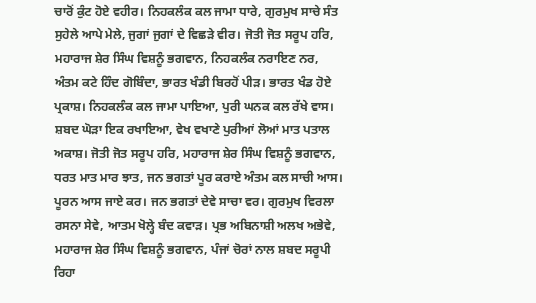ਚਾਰੋਂ ਕੁੰਟ ਹੋਏ ਵਹੀਰ। ਨਿਹਕਲੰਕ ਕਲ ਜਾਮਾ ਧਾਰੇ, ਗੁਰਮੁਖ ਸਾਚੇ ਸੰਤ ਸੁਹੇਲੇ ਆਪੇ ਮੇਲੇ, ਜੁਗਾਂ ਜੁਗਾਂ ਦੇ ਵਿਛੜੇ ਵੀਰ। ਜੋਤੀ ਜੋਤ ਸਰੂਪ ਹਰਿ, ਮਹਾਰਾਜ ਸ਼ੇਰ ਸਿੰਘ ਵਿਸ਼ਨੂੰ ਭਗਵਾਨ, ਨਿਹਕਲੰਕ ਨਰਾਇਣ ਨਰ, ਅੰਤਮ ਕਟੇ ਹਿੰਦ ਗੋਬਿੰਦਾ, ਭਾਰਤ ਖੰਡੀ ਬਿਰਹੋਂ ਪੀੜ। ਭਾਰਤ ਖੰਡ ਹੋਏ ਪ੍ਰਕਾਸ਼। ਨਿਹਕਲੰਕ ਕਲ ਜਾਮਾ ਪਾਇਆ, ਪੁਰੀ ਘਨਕ ਕਲ ਰੱਖੇ ਵਾਸ। ਸ਼ਬਦ ਘੋੜਾ ਇਕ ਰਖਾਇਆ, ਵੇਖ ਵਖਾਣੇ ਪੁਰੀਆਂ ਲੋਆਂ ਮਾਤ ਪਤਾਲ ਅਕਾਸ਼। ਜੋਤੀ ਜੋਤ ਸਰੂਪ ਹਰਿ, ਮਹਾਰਾਜ ਸ਼ੇਰ ਸਿੰਘ ਵਿਸ਼ਨੂੰ ਭਗਵਾਨ, ਧਰਤ ਮਾਤ ਮਾਰ ਝਾਤ, ਜਨ ਭਗਤਾਂ ਪੂਰ ਕਰਾਏ ਅੰਤਮ ਕਲ ਸਾਚੀ ਆਸ। ਪੂਰਨ ਆਸ ਜਾਏ ਕਰ। ਜਨ ਭਗਤਾਂ ਦੇਵੇ ਸਾਚਾ ਵਰ। ਗੁਰਮੁਖ ਵਿਰਲਾ ਰਸਨਾ ਸੇਵੇ, ਆਤਮ ਖੋਲ੍ਹੇ ਬੰਦ ਕਵਾੜ। ਪ੍ਰਭ ਅਬਿਨਾਸ਼ੀ ਅਲਖ ਅਭੇਵੇ, ਮਹਾਰਾਜ ਸ਼ੇਰ ਸਿੰਘ ਵਿਸ਼ਨੂੰ ਭਗਵਾਨ, ਪੰਜਾਂ ਚੋਰਾਂ ਨਾਲ ਸ਼ਬਦ ਸਰੂਪੀ ਰਿਹਾ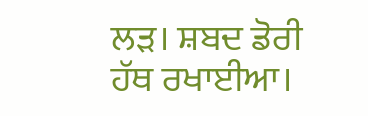ਲੜ। ਸ਼ਬਦ ਡੋਰੀ ਹੱਥ ਰਖਾਈਆ।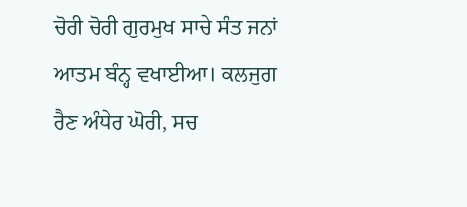ਚੋਰੀ ਚੋਰੀ ਗੁਰਮੁਖ ਸਾਚੇ ਸੰਤ ਜਨਾਂ ਆਤਮ ਬੰਨ੍ਹ ਵਖਾਈਆ। ਕਲਜੁਗ ਰੈਣ ਅੰਧੇਰ ਘੋਰੀ, ਸਚ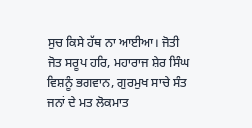ਸੁਚ ਕਿਸੇ ਹੱਥ ਨਾ ਆਈਆ। ਜੋਤੀ ਜੋਤ ਸਰੂਪ ਹਰਿ, ਮਹਾਰਾਜ ਸ਼ੇਰ ਸਿੰਘ ਵਿਸ਼ਨੂੰ ਭਗਵਾਨ, ਗੁਰਮੁਖ ਸਾਚੇ ਸੰਤ ਜਨਾਂ ਦੇ ਮਤ ਲੋਕਮਾਤ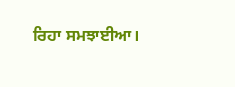ਰਿਹਾ ਸਮਝਾਈਆ।